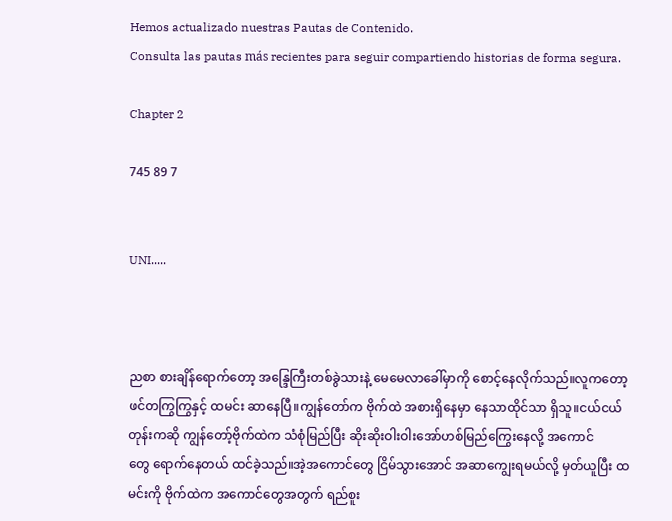Hemos actualizado nuestras Pautas de Contenido.
Consulta las pautas más recientes para seguir compartiendo historias de forma segura.

Chapter 2

745 89 7


UNI.....



ညစာ စားချိန်ရောက်တော့ အန္ဒြေကြီးတစ်ခွဲသားနဲ့ မေမေလာခေါ်မှာကို စောင့်နေလိုက်သည်။လူကတော့ ဖင်တကြွကြွနှင့် ထမင်း ဆာနေပြီ။ကျွန်တော်က ဗိုက်ထဲ အစားရှိနေမှာ နေသာထိုင်သာ ရှိသူ။ငယ်ငယ်တုန်းကဆို ကျွန်တော့်ဗိုက်ထဲက သံစုံမြည်ပြီး ဆိုးဆိုးဝါးဝါးအော်ဟစ်မြည်ကြွေးနေလို့ အကောင်တွေ ‌ရောက်နေတယ် ထင်ခဲ့သည်။အဲ့အကောင်တွေ ငြိမ်သွားအောင် အဆာကျွေးရမယ်လို့ မှတ်ယူပြီး ထမင်းကို ဗိုက်ထဲက အကောင်တွေအတွက် ရည်စူး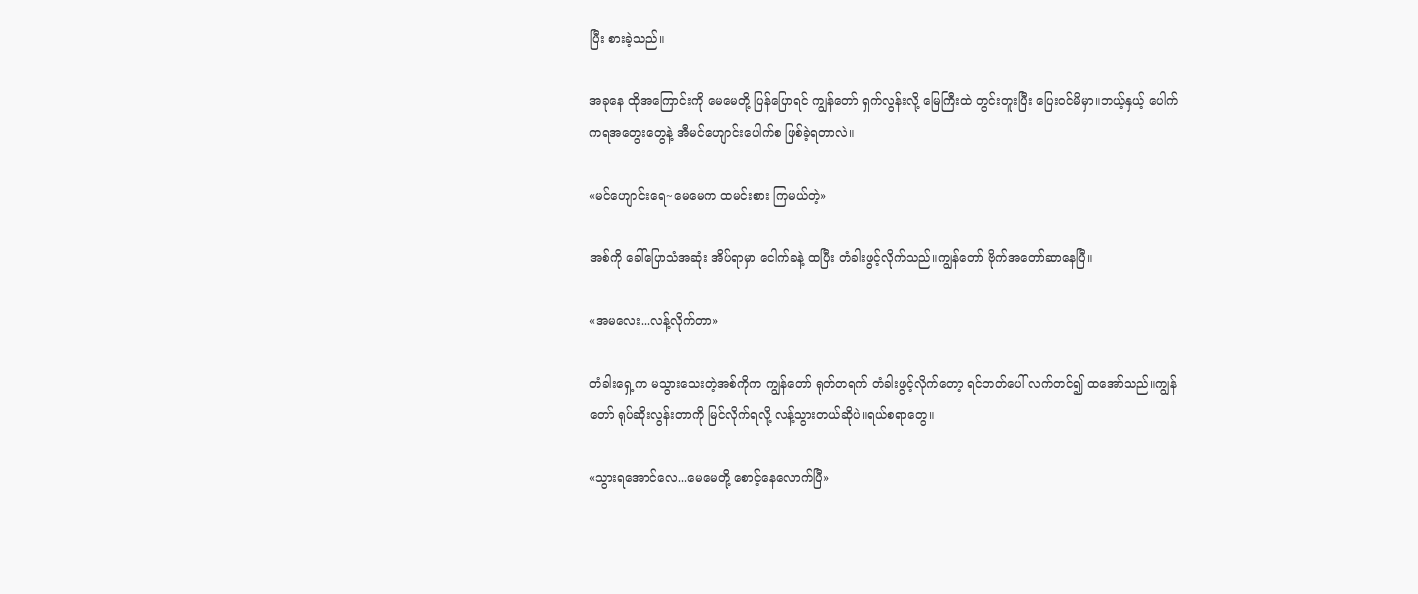ပြီး စားခဲ့သည်။

အခုနေ ထိုအကြောင်းကို မေမေတို့ ပြန်ပြောရင် ကျွန်တော် ရှက်လွန်းလို့ မြေကြီးထဲ တွင်းတူးပြီး ပြေးဝင်မိမှာ။ဘယ့်နှယ့် ပေါက်ကရအတွေးတွေနဲ့ အီမင်ဟျောင်းပေါက်စ ဖြစ်ခဲ့ရတာလဲ။

«မင်ဟျောင်းရေ~မေမေက ထမင်းစား ကြမယ်တဲ့»

အစ်ကို ခေါ်ပြောသံအဆုံး အိပ်ရာမှာ ငေါက်ခနဲ့ ထပြီး တံခါးဖွင့်လိုက်သည်။ကျွန်တော် ဗိုက်အတော်ဆာနေပြီ။

«အမ‌လေး...လန့်လိုက်တာ»

တံခါးရှေ့က မသွားသေးတဲ့အစ်ကိုက ကျွန်တော် ရုတ်တရက် တံခါးဖွင့်လိုက်တော့ ရင်ဘတ်ပေါ် လက်တင်၍ ထအော်သည်။ကျွန်တော် ရုပ်ဆိုးလွန်းတာကို မြင်လိုက်ရလို့ လန့်သွားတယ်ဆိုပဲ။ရယ်စရာတွေ။

«သွားရအောင်လေ...မေမေတို့ စောင့်နေလောက်ပြီ»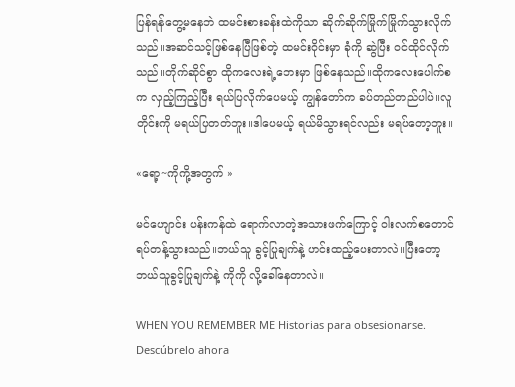ပြန်ရန်တွေ့မနေဘဲ ထမင်းစားခန်းထဲကိုသာ ဆိုက်ဆိုက်မြိုက်မြိုက်သွားလိုက်သည်။အဆင်သင့်ဖြစ်နေပြီဖြစ်တဲ့ ထမင်းဝိုင်းမှာ ခုံကို ဆွဲပြီး ဝင်ထိုင်လိုက်သည်။တိုက်ဆိုင်စွာ ထိုကလေးရဲ့ဘေးမှာ ဖြစ်နေသည်။ထိုကလေးပေါက်စက လှည့်ကြည့်ပြီး ရယ်ပြလိုက်ပေမယ့် ကျွန်တော်က ခပ်တည်တည်ပါပဲ။လူတိုင်းကို မရယ်ပြတတ်ဘူး။ဒါပေမယ့် ရယ်မိသွားရင်လည်း မရပ်တော့ဘူး။

«ရော့~ကိုကို့အတွက် »

မင်ဟျောင်း ပန်းကန်ထဲ ရောက်လာတဲ့အသားဖက်ကြောင့် ဝါးလက်စတောင် ရပ်တန့်သွားသည်။ဘယ်သူ ခွင့်ပြုချက်နဲ့ ဟင်းထည့်ပေးတာလဲ။ပြီးတော့ ဘယ်သူခွင့်ပြုချက်နဲ့ ကိုကို လို့ခေါ်နေတာလဲ။

WHEN YOU REMEMBER ME Historias para obsesionarse. Descúbrelo ahora